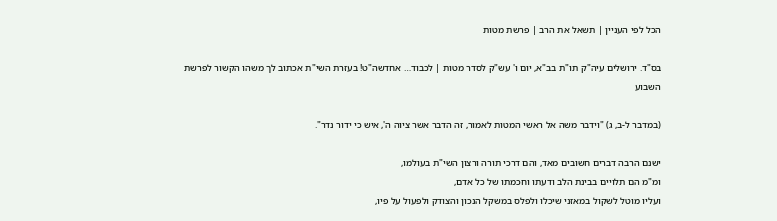הכל לפי העניין | תשאל את הרב | פרשת מטות

בס"ד. ירושלים עיה"ק תו"ת בב"א, יום ו' עש"ק לסדר מטות | לכבוד… אחדשה"ט! בעזרת השי"ת אכתוב לך משהו הקשור לפרשת השבוע

(במדבר ל-ב, ג) "וידבר משה אל ראשי המטות לאמור, זה הדבר אשר ציוה ה', איש כי ידור נדר".

ישנם הרבה דברים חשובים מאד, והם דרכי תורה ורצון השי"ת בעולמו,
ומ"מ הם תלויים בבינת הלב ודעתו וחכמתו של כל אדם,
ועליו מוטל לשקול במאזני שיכלו ולפלס במשקל הנכון והצודק ולפעול על פיו,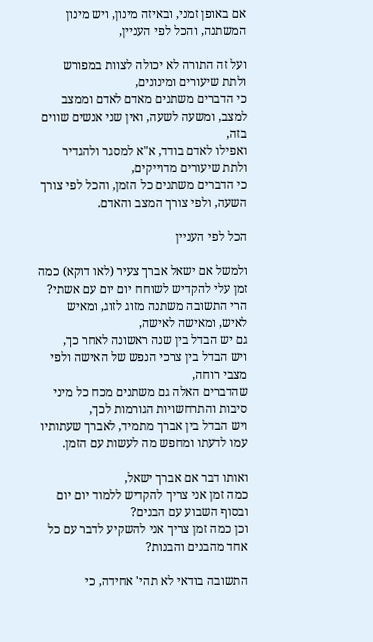אם באופן זמני, ובאיזה מינון, ויש מינון המשתנה, והכל לפי העניין,

ועל זה התורה לא יכולה לצוות במפורש ולתת שיעורים ומינונים,
כי הדברים משתנים מאדם לאדם וממצב למצב, ומשעה לשעה, ואין שני אנשים שווים בזה,
ואפילו לאדם בודד, א"א למסגר ולהגדיר ולתת שיעורים מדוייקים,
כי הדברים משתנים כל הזמן, והכל לפי צורך השעה, ולפי צורך המצב והאדם.

הכל לפי העניין

ולמשל אם ישאל אברך צעיר (לאו דוקא) כמה זמן עלי להקדיש לשוחח יום יום עם אשתי?
הרי התשובה משתנה מזוג לזוג, ומאיש לאיש, ומאישה לאישה,
גם יש הבדל בין שנה ראשונה לאחר כך,
ויש הבדל בין צרכי הנפש של האישה ולפי מצבי רוחה,
שהדברים האלה גם משתנים מכח כל מיני סיבות והתרחשויות הגורמות לכך,
ויש הבדל בין אברך מתמיד, לאברך שעתותיו עמו לדעתו ומחפש מה לעשות עם הזמן.

ואותו דבר אם אברך ישאל,
כמה זמן אני צריך להקדיש ללמוד יום יום ובסוף השבוע עם הבנים?
וכן כמה זמן צריך אני להשקיע לדבר עם כל אחד מהבנים והבנות?

התשובה בודאי לא תהי' אחידה, כי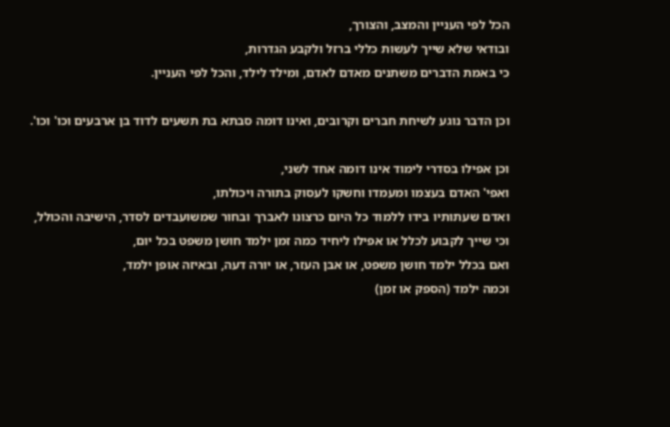הכל לפי העניין והמצב, והצורך,
ובודאי שלא שייך לעשות כללי ברזל ולקבע הגדרות,
כי באמת הדברים משתנים מאדם לאדם, ומילד לילד, והכל לפי העניין.

וכן הדבר נוגע לשיחת חברים וקרובים, ואינו דומה סבתא בת תשעים לדוד בן ארבעים וכו' וכו'.

וכן אפילו בסדרי לימוד אינו דומה אחד לשני,
ואפי' האדם בעצמו ומעמדו וחשקו לעסוק בתורה ויכולתו,
ואדם שעתותיו בידו ללמוד כל היום כרצונו לאברך ובחור שמשועבדים לסדר, הישיבה והכולל,
וכי שייך לקבוע לכלל או אפילו ליחיד כמה זמן ילמד חושן משפט בכל יום,
ואם בכלל ילמד חושן משפט, או אבן העזר, או יורה דעה, ובאיזה אופן ילמד,
וכמה ילמד (הספק או זמן)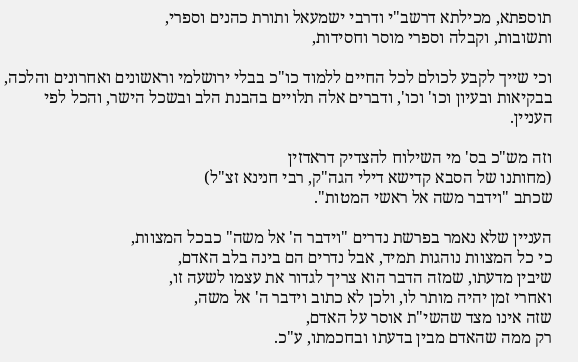תוספתא, מכילתא דרשב"י ודרבי ישמעאל ותורת כהנים וספרי,
ותשובות, וקבלה וספרי מוסר וחסידות,

וכי שייך לקבע לכולם לכל החיים ללמוד כו"כ בבלי ירושלמי וראשונים ואחרונים והלכה,
בבקיאות ובעיון וכו' וכו', ודברים אלה תלויים בהבנת הלב ובשכל הישר, והכל לפי העניין.

וזה מש"כ בס' מי השילוח להצדיק דראדזין
(מחותנו של הסבא קדישא דילי הגה"ק, רבי חנינא זצ"ל)
שכתב "וידבר משה אל ראשי המטות".

העניין שלא נאמר בפרשת נדרים "וידבר ה' אל משה" כבכל המצוות,
כי כל המצוות נוהגות תמיד, אבל נדרים הם בינה בלב האדם,
שיבין מדעתו, שמזה הדבר הוא צריך לגדור את עצמו לשעה זו,
ואחרי זמן יהיה מותר לו, ולכן לא כתוב וידבר ה' אל משה,
שזה אינו מצד שהשי"ת אוסר על האדם,
רק ממה שהאדם מבין בדעתו ובחכמתו, ע"כ.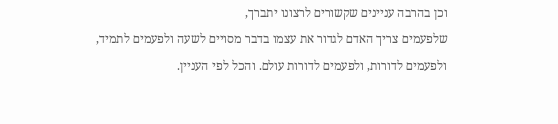וכן בהרבה עניינים שקשורים לרצונו יתברך,
שלפעמים צריך האדם לגדור את עצמו בדבר מסויים לשעה ולפעמים לתמיד,
ולפעמים לדורות, ולפעמים לדורות עולם. והכל לפי העניין.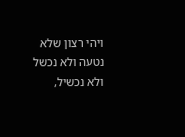ויהי רצון שלא נטעה ולא נכשל ולא נכשיל,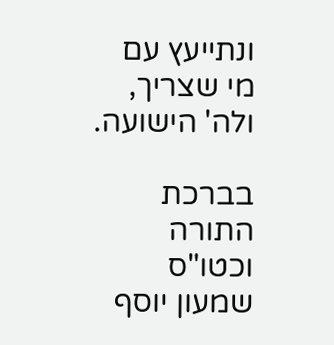ונתייעץ עם מי שצריך, ולה' הישועה.

בברכת התורה וכטו"ס שמעון יוסף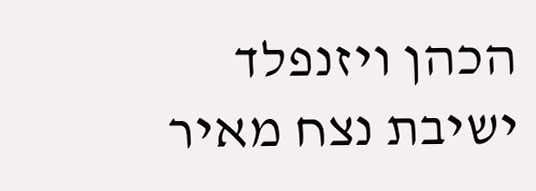הכהן ויזנפלד
ישיבת נצח מאיר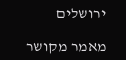ירושלים

מאמר מקושר